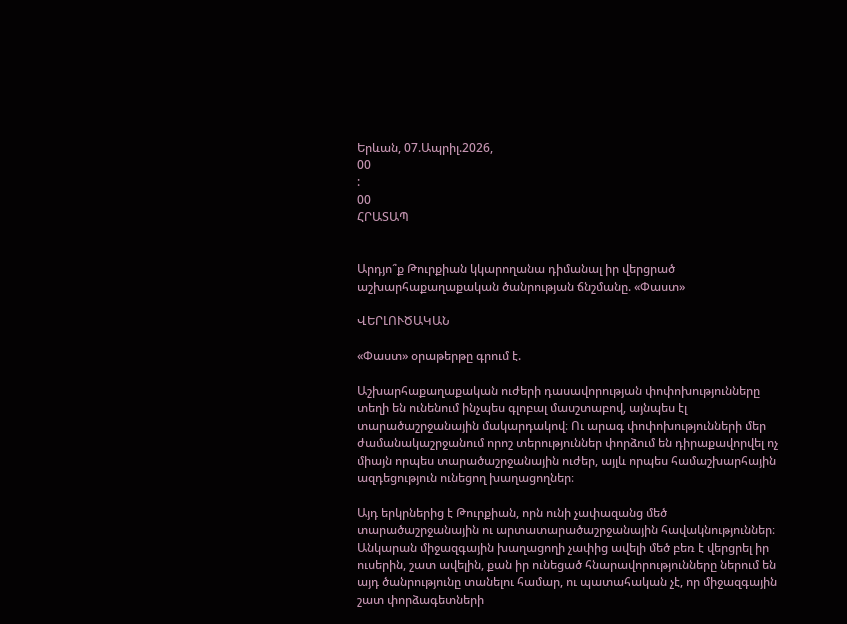Երևան, 07.Ապրիլ.2026,
00
:
00
ՀՐԱՏԱՊ


Արդյո՞ք Թուրքիան կկարողանա դիմանալ իր վերցրած աշխարհաքաղաքական ծանրության ճնշմանը. «Փաստ»

ՎԵՐԼՈՒԾԱԿԱՆ

«Փաստ» օրաթերթը գրում է.

Աշխարհաքաղաքական ուժերի դասավորության փոփոխությունները տեղի են ունենում ինչպես գլոբալ մասշտաբով, այնպես էլ տարածաշրջանային մակարդակով։ Ու արագ փոփոխությունների մեր ժամանակաշրջանում որոշ տերություններ փորձում են դիրաքավորվել ոչ միայն որպես տարածաշրջանային ուժեր, այլև որպես համաշխարհային ազդեցություն ունեցող խաղացողներ։

Այդ երկրներից է Թուրքիան, որն ունի չափազանց մեծ տարածաշրջանային ու արտատարածաշրջանային հավակնություններ։ Անկարան միջազգային խաղացողի չափից ավելի մեծ բեռ է վերցրել իր ուսերին, շատ ավելին, քան իր ունեցած հնարավորությունները ներում են այդ ծանրությունը տանելու համար, ու պատահական չէ, որ միջազգային շատ փորձագետների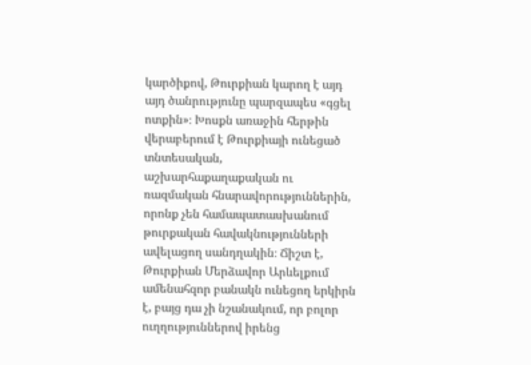կարծիքով, Թուրքիան կարող է այդ այդ ծանրությունը պարզապես «գցել ոտքին»։ Խոսքն առաջին հերթին վերաբերում է Թուրքիայի ունեցած տնտեսական, աշխարհաքաղաքական ու ռազմական հնարավորություններին, որոնք չեն համապատասխանում թուրքական հավակնությունների ավելացող սանդղակին։ Ճիշտ է, Թուրքիան Մերձավոր Արևելքում ամենահզոր բանակն ունեցող երկիրն է, բայց դա չի նշանակում, որ բոլոր ուղղություններով իրենց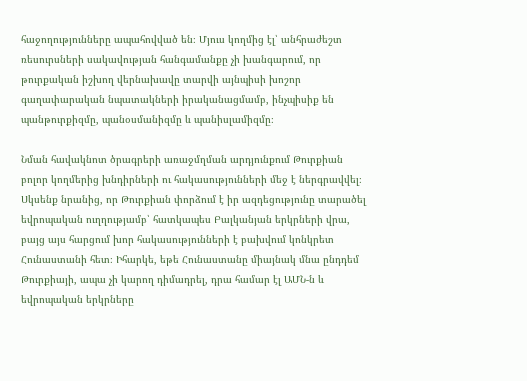հաջողությունները ապահովված են։ Մյուս կողմից էլ՝ անհրաժեշտ ռեսուրսների սակավության հանգամանքը չի խանգարում, որ թուրքական իշխող վերնախավը տարվի այնպիսի խոշոր գաղափարական նպատակների իրականացմամբ, ինչպիսիք են պանթուրքիզմը, պանօսմանիզմը և պանիսլամիզմը։

Նման հավակնոտ ծրագրերի առաջմղման արդյունքում Թուրքիան բոլոր կողմերից խնդիրների ու հակասությունների մեջ է ներգրավվել։ Սկսենք նրանից, որ Թուրքիան փորձում է իր ազդեցությունը տարածել եվրոպական ուղղությամբ՝ հատկապես Բալկանյան երկրների վրա, բայց այս հարցում խոր հակասությունների է բախվում կոնկրետ Հունաստանի հետ։ Իհարկե, եթե Հունաստանը միայնակ մնա ընդդեմ Թուրքիայի, ապա չի կարող դիմադրել, դրա համար էլ ԱՄՆ-ն և եվրոպական երկրները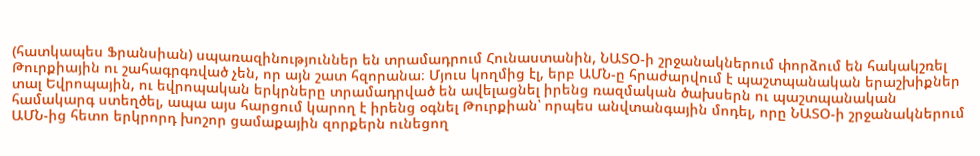(հատկապես Ֆրանսիան) սպառազինություններ են տրամադրում Հունաստանին, ՆԱՏՕ-ի շրջանակներում փորձում են հակակշռել Թուրքիային ու շահագրգռված չեն, որ այն շատ հզորանա։ Մյուս կողմից էլ, երբ ԱՄՆ-ը հրաժարվում է պաշտպանական երաշխիքներ տալ Եվրոպային, ու եվրոպական երկրները տրամադրված են ավելացնել իրենց ռազմական ծախսերն ու պաշտպանական համակարգ ստեղծել, ապա այս հարցում կարող է իրենց օգնել Թուրքիան՝ որպես անվտանգային մոդել, որը ՆԱՏՕ-ի շրջանակներում ԱՄՆ-ից հետո երկրորդ խոշոր ցամաքային զորքերն ունեցող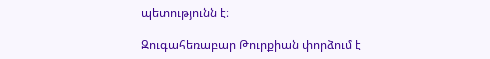պետությունն է։

Զուգահեռաբար Թուրքիան փորձում է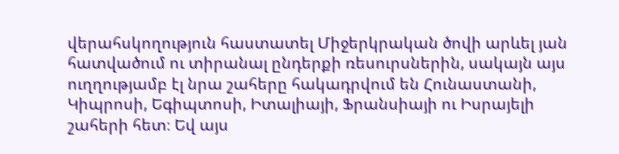վերահսկողություն հաստատել Միջերկրական ծովի արևել յան հատվածում ու տիրանալ ընդերքի ռեսուրսներին, սակայն այս ուղղությամբ էլ նրա շահերը հակադրվում են Հունաստանի, Կիպրոսի, Եգիպտոսի, Իտալիայի, Ֆրանսիայի ու Իսրայելի շահերի հետ։ Եվ այս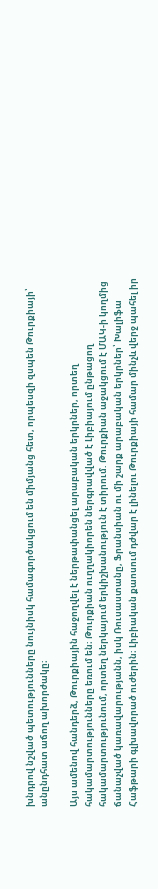խնդրով նշված պետությունները նույնիսկ համագործակցում են միմյանց հետ, որպեսզի զսպեն Թուրքիայի՝ անընդհատ աճող ախորժակը։

Այս ամենով հանդերձ, Թուրքիային հաջողվել է ներթափանցել արաբական երկրներ, որտեղ հակամարտությունները եռում են։ Թուրքիան ուղղակիորեն ներգրավված է Լիբիայում ընթացող հակամարտությունում, որտեղ ներկայում երկիշխանություն է տիրում. Թուրքիան աջակցում է ՄԱԿ-ի կողմից ճանաչված կառավարությանն, իսկ Ռուսաստանը, Ֆրանսիան ու մի շարք արաբական երկրներ՝ Խալիֆա Հաֆթարի գլխավորած ուժերին։ Լիբիական քաոսում դժվար է լինելու Թուրքիայի համար մինչև վերջ պահել իր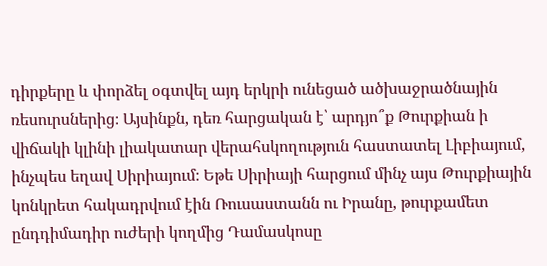դիրքերը և փորձել օգտվել այդ երկրի ունեցած ածխաջրածնային ռեսուրսներից։ Այսինքն, դեռ հարցական է՝ արդյո՞ք Թուրքիան ի վիճակի կլինի լիակատար վերահսկողություն հաստատել Լիբիայում, ինչպես եղավ Սիրիայում։ Եթե Սիրիայի հարցում մինչ այս Թուրքիային կոնկրետ հակադրվում էին Ռուսաստանն ու Իրանը, թուրքամետ ընդդիմադիր ուժերի կողմից Դամասկոսը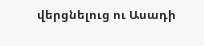վերցնելուց ու Ասադի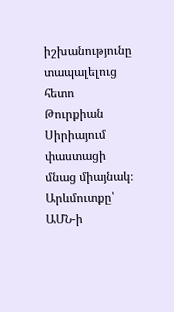իշխանությունը տապալելուց հետո Թուրքիան Սիրիայում փաստացի մնաց միայնակ։ Արևմուտքը՝ ԱՄՆ-ի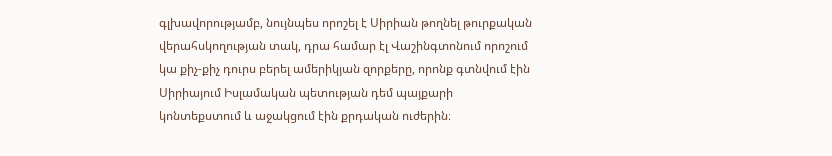գլխավորությամբ, նույնպես որոշել է Սիրիան թողնել թուրքական վերահսկողության տակ, դրա համար էլ Վաշինգտոնում որոշում կա քիչ-քիչ դուրս բերել ամերիկյան զորքերը, որոնք գտնվում էին Սիրիայում Իսլամական պետության դեմ պայքարի կոնտեքստում և աջակցում էին քրդական ուժերին։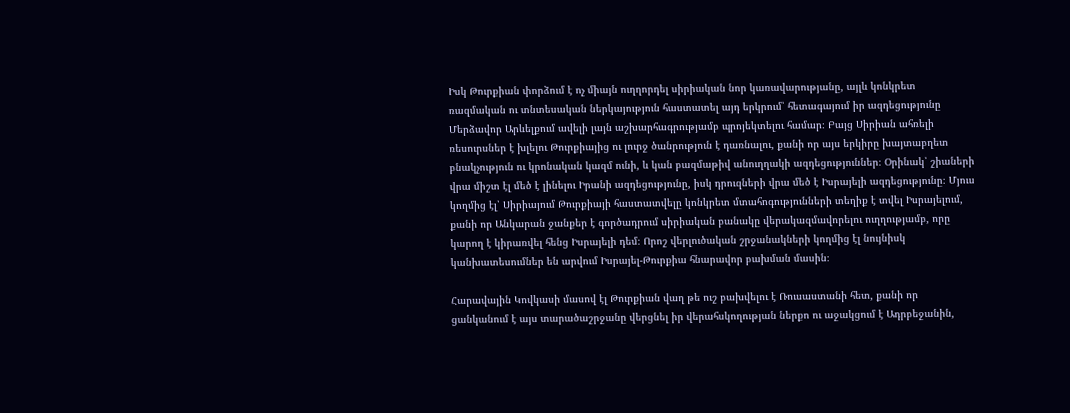Իսկ Թուրքիան փորձում է ոչ միայն ուղղորդել սիրիական նոր կառավարությանը, այլև կոնկրետ ռազմական ու տնտեսական ներկայություն հաստատել այդ երկրում՝ հետագայում իր ազդեցությունը Մերձավոր Արևելքում ավելի լայն աշխարհագրությամբ պրոյեկտելու համար։ Բայց Սիրիան ահռելի ռեսուրսներ է խլելու Թուրքիայից ու լուրջ ծանրություն է դառնալու, քանի որ այս երկիրը խայտաբղետ բնակչություն ու կրոնական կազմ ունի, և կան բազմաթիվ անուղղակի ազդեցություններ։ Օրինակ՝ շիաների վրա միշտ էլ մեծ է լինելու Իրանի ազդեցությունը, իսկ դրուզների վրա մեծ է Իսրայելի ազդեցությունը։ Մյուս կողմից էլ՝ Սիրիայում Թուրքիայի հաստատվելը կոնկրետ մտահոգությունների տեղիք է տվել Իսրայելում, քանի որ Անկարան ջանքեր է գործադրում սիրիական բանակը վերակազմավորելու ուղղությամբ, որը կարող է կիրառվել հենց Իսրայելի դեմ։ Որոշ վերլուծական շրջանակների կողմից էլ նույնիսկ կանխատեսումներ են արվում Իսրայել-Թուրքիա հնարավոր բախման մասին։

Հարավային Կովկասի մասով էլ Թուրքիան վաղ թե ուշ բախվելու է Ռուսաստանի հետ, քանի որ ցանկանում է այս տարածաշրջանը վերցնել իր վերահսկողության ներքո ու աջակցում է Ադրբեջանին,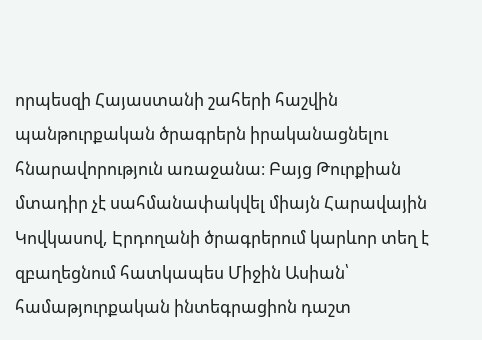որպեսզի Հայաստանի շահերի հաշվին պանթուրքական ծրագրերն իրականացնելու հնարավորություն առաջանա։ Բայց Թուրքիան մտադիր չէ սահմանափակվել միայն Հարավային Կովկասով, Էրդողանի ծրագրերում կարևոր տեղ է զբաղեցնում հատկապես Միջին Ասիան՝ համաթյուրքական ինտեգրացիոն դաշտ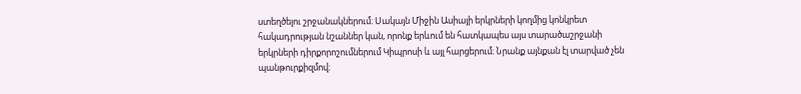ստեղծելու շրջանակներում։ Սակայն Միջին Ասիայի երկրների կողմից կոնկրետ հակադրության նշաններ կան, որոնք երևում են հատկապես այս տարածաշրջանի երկրների դիրքորոշումներում Կիպրոսի և այլ հարցերում։ Նրանք այնքան էլ տարված չեն պանթուրքիզմով։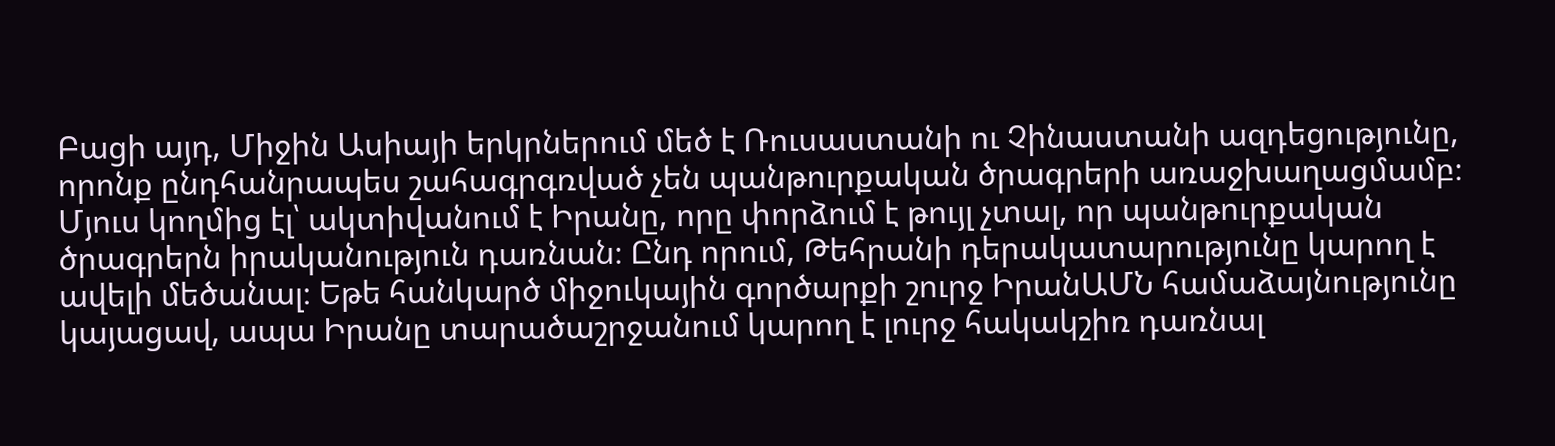Բացի այդ, Միջին Ասիայի երկրներում մեծ է Ռուսաստանի ու Չինաստանի ազդեցությունը, որոնք ընդհանրապես շահագրգռված չեն պանթուրքական ծրագրերի առաջխաղացմամբ։ Մյուս կողմից էլ՝ ակտիվանում է Իրանը, որը փորձում է թույլ չտալ, որ պանթուրքական ծրագրերն իրականություն դառնան։ Ընդ որում, Թեհրանի դերակատարությունը կարող է ավելի մեծանալ։ Եթե հանկարծ միջուկային գործարքի շուրջ ԻրանԱՄՆ համաձայնությունը կայացավ, ապա Իրանը տարածաշրջանում կարող է լուրջ հակակշիռ դառնալ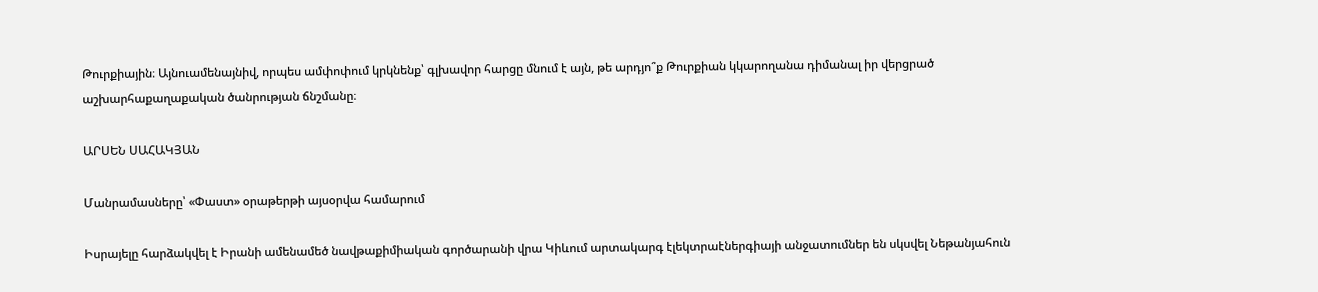Թուրքիային։ Այնուամենայնիվ, որպես ամփոփում կրկնենք՝ գլխավոր հարցը մնում է այն, թե արդյո՞ք Թուրքիան կկարողանա դիմանալ իր վերցրած աշխարհաքաղաքական ծանրության ճնշմանը։

ԱՐՍԵՆ ՍԱՀԱԿՅԱՆ

Մանրամասները՝ «Փաստ» օրաթերթի այսօրվա համարում

Իսրայելը հարձակվել է Իրանի ամենամեծ նավթաքիմիական գործարանի վրա Կիևում արտակարգ էլեկտրաէներգիայի անջատումներ են սկսվել Նեթանյահուն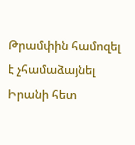Թրամփին համոզել է չհամաձայնել Իրանի հետ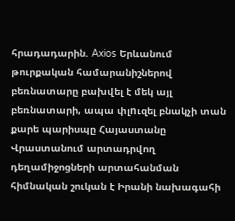հրադադարին. Axios Երևանում թուրքական համարանիշներով բեռնատարը բախվել է մեկ այլ բեռնատարի, ապա փլnւզել բնակչի տան քարե պարիսպը Հայաստանը Վրաստանում արտադրվող դեղամիջոցների արտահանման հիմնական շուկան է Իրանի նախագահի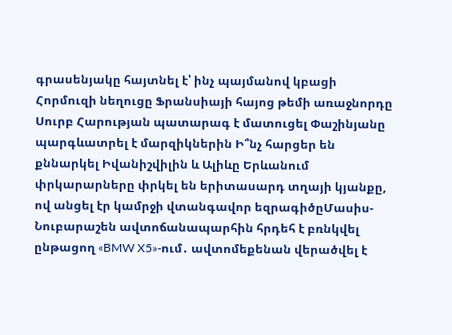գրասենյակը հայտնել է՝ ինչ պայմանով կբացի Հորմուզի նեղուցը Ֆրանսիայի հայոց թեմի առաջնորդը Սուրբ Հարության պատարագ է մատուցել Փաշինյանը պարգևատրել է մարզիկներին Ի՞նչ հարցեր են քննարկել Իվանիշվիլին և Ալիևը Երևանում փրկարարները փրկել են երիտասարդ տղայի կյանքը, ով անցել էր կամրջի վտանգավոր եզրագիծըՄասիս-Նուբարաշեն ավտոճանապարհին հրդեհ է բռնկվել ընթացող «BMW X5»-ում․ ավտոմեքենան վերածվել է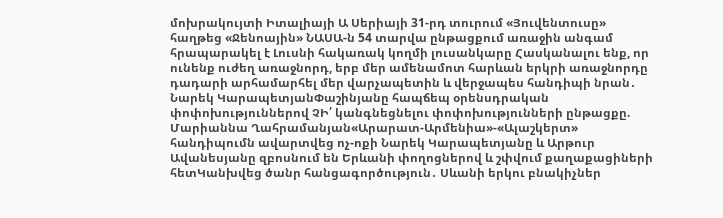մոխրակույտի Իտալիայի Ա Սերիայի 31-րդ տուրում «Յուվենտուսը» հաղթեց «Ջենոային» ՆԱՍԱ-ն 54 տարվա ընթացքում առաջին անգամ հրապարակել է Լուսնի հակառակ կողմի լուսանկարը Հասկանալու ենք, որ ունենք ուժեղ առաջնորդ, երբ մեր ամենամոտ հարևան երկրի առաջնորդը դադարի արհամարհել մեր վարչապետին և վերջապես հանդիպի նրան․ Նարեկ ԿարապետյանՓաշինյանը հապճեպ օրենսդրական փոփոխություններով ՉԻ՛ կանգնեցնելու փոփոխությունների ընթացքը. Մարիաննա Ղահրամանյան«Արարատ-Արմենիա»-«Ալաշկերտ» հանդիպումն ավարտվեց ոչ-ոքի Նարեկ Կարապետյանը և Արթուր Ավանեսյանը զբոսնում են Երևանի փողոցներով և շփվում քաղաքացիների հետԿանխվեց ծանր հանցագործություն․ Սևանի երկու բնակիչներ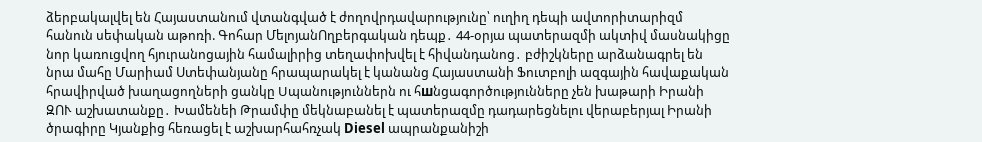ձերբակալվել են Հայաստանում վտանգված է ժողովրդավարությունը՝ ուղիղ դեպի ավտորիտարիզմ հանուն սեփական աթոռի. Գոհար ՄելոյանՈղբերգական դեպք․ 44-օրյա պատերազմի ակտիվ մասնակիցը նոր կառուցվող հյուրանոցային համալիրից տեղափոխվել է հիվանդանոց․ բժիշկները արձանագրել են նրա մահը Մարիամ Ստեփանյանը հրապարակել է կանանց Հայաստանի Ֆուտբոլի ազգային հավաքական հրավիրված խաղացողների ցանկը Uպանություններն ու հшնցագործությունները չեն խաթարի Իրանի ԶՈՒ աշխատանքը․ Խամենեի Թրամփը մեկնաբանել է պատերազմը դադարեցնելու վերաբերյալ Իրանի ծրագիրը Կյանքից հեռացել է աշխարհահռչակ Diesel ապրանքանիշի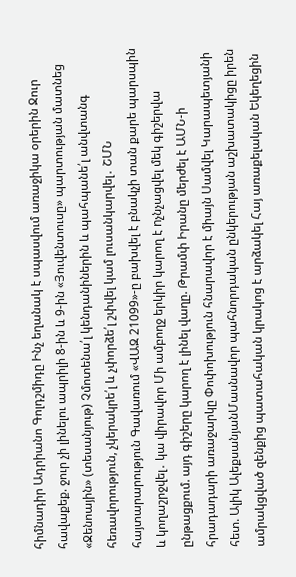հիմնադիր Ադրիանո Գոլդշմիդը Ինչ եղանակ է սպասվում առաջիկա օրերին Ջուր հավաքեք. ջուր չի լինելու ապրիլի 8-ին և 9-ին «Յուվենտուսը» պարտության մատնեց «Ջենոային» (տեսանյութ) Չմոտենա՛լ կենդանիներին և պահպանե՛լ անվտանգ հեռավորություն, չկերակրե՛լ և չփորձե՛լ շփվել կամ լուսանկարվել․ ՇՄՆ հայտարարություն Գավառում «ՎԱԶ 21099»-ը բախվել է բնակչի տան քարե պարսպին և կողաշրջվել․ կա վիրավոր Մի ամբողջ երկիր կարող է nչնչացվել մեկ գիշերվա ընթացքում. այդ գիշերը կարող է լինել վաղը. Թրամփ Իրանը մերժել է ԱՄՆ-ի հրադադարի առաջարկը Փոփոխություն հնարավոր է միայն Սամվել Կարապետյանի հետ. Ալիկ ԱլեքսանյանՄասնավոր պահնորդական ընկերության աշխատակիցը իրեն ամրակցված զենքից պատահական կրակոց է արձակել Հայ առաքելական Եկեղեցին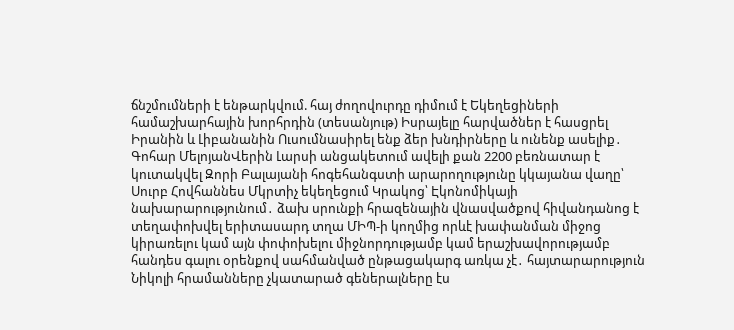ճնշմումների է ենթարկվում. հայ ժողովուրդը դիմում է Եկեղեցիների համաշխարհային խորհրդին (տեսանյութ) Իսրայելը հարվածներ է հասցրել Իրանին և Լիբանանին Ուսումնասիրել ենք ձեր խնդիրները և ունենք ասելիք․ Գոհար ՄելոյանՎերին Լարսի անցակետում ավելի քան 2200 բեռնատար է կուտակվել Զորի Բալայանի հոգեհանգստի արարողությունը կկայանա վաղը՝ Սուրբ Հովհաննես Մկրտիչ եկեղեցում Կրակոց՝ Էկոնոմիկայի նախարարությունում․ ձախ սրունքի հրազենային վնասվածքով հիվանդանոց է տեղափոխվել երիտասարդ տղա ՄԻՊ-ի կողմից որևէ խափանման միջոց կիրառելու կամ այն փոփոխելու միջնորդությամբ կամ երաշխավորությամբ հանդես գալու օրենքով սահմանված ընթացակարգ առկա չէ․ հայտարարություն Նիկոլի հրամանները չկատարած գեներալները էս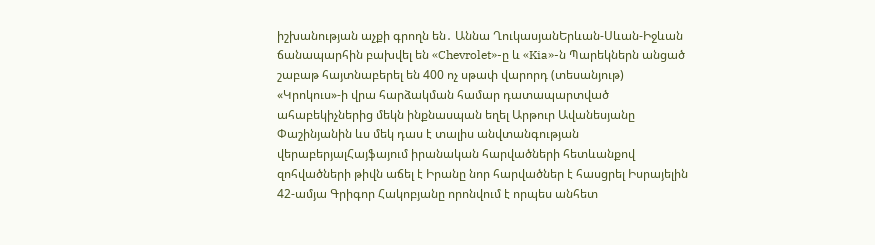իշխանության աչքի գրողն են․ Աննա ՂուկասյանԵրևան-Սևան-Իջևան ճանապարհին բախվել են «Chevrolet»-ը և «Kia»-ն Պարեկներն անցած շաբաթ հայտնաբերել են 400 ոչ սթափ վարորդ (տեսանյութ) «Կրոկուս»-ի վրա հարձակման համար դատապարտված ահաբեկիչներից մեկն ինքնասպան եղել Արթուր Ավանեսյանը Փաշինյանին ևս մեկ դաս է տալիս անվտանգության վերաբերյալՀայֆայում իրանական հարվածների հետևանքով զոհվածների թիվն աճել է Իրանը նոր հարվածներ է հասցրել Իսրայելին 42-ամյա Գրիգոր Հակոբյանը որոնվում է որպես անհետ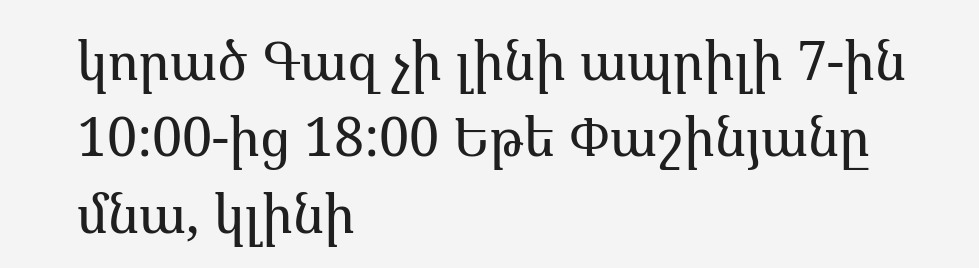կորած Գազ չի լինի ապրիլի 7-ին 10:00-ից 18:00 Եթե Փաշինյանը մնա, կլինի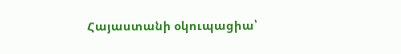Հայաստանի օկուպացիա՝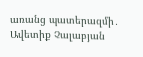առանց պատերազմի․ Ավետիք Չալաբյան